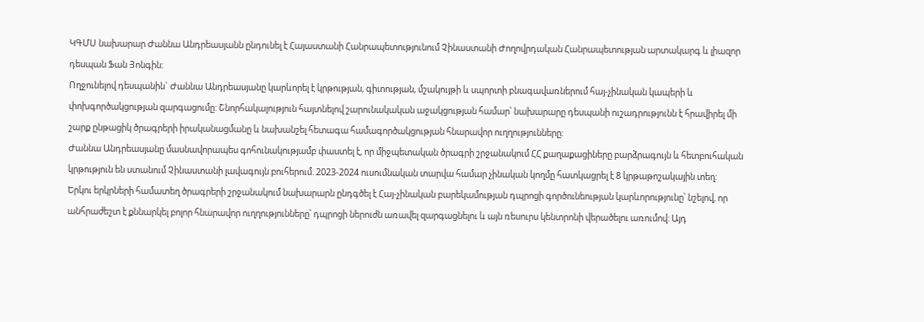ԿԳՄՍ նախարար Ժաննա Անդրեասյանն ընդունել է Հայաստանի Հանրապետությունում Չինաստանի Ժողովրդական Հանրապետության արտակարգ և լիազոր դեսպան Ֆան Յոնգին:
Ողջունելով դեսպանին` Ժաննա Անդրեասյանը կարևորել է կրթության, գիտության, մշակույթի և սպորտի բնագավառներում հայ-չինական կապերի և փոխգործակցության զարգացումը: Շնորհակալություն հայտնելով շարունակական աջակցության համար՝ նախարարը դեսպանի ուշադրությունն է հրավիրել մի շարք ընթացիկ ծրագրերի իրականացմանը և նախանշել հետագա համագործակցության հնարավոր ուղղությունները:
Ժաննա Անդրեասյանը մասնավորապես գոհունակությամբ փաստել է, որ միջպետական ծրագրի շրջանակում ՀՀ քաղաքացիները բարձրագույն և հետբուհական կրթություն են ստանում Չինաստանի լավագույն բուհերում. 2023-2024 ուսումնական տարվա համար չինական կողմը հատկացրել է 8 կրթաթոշակային տեղ:
Երկու երկրների համատեղ ծրագրերի շրջանակում նախարարն ընդգծել է Հայ-չինական բարեկամության դպրոցի գործունեության կարևորությունը՝ նշելով, որ անհրաժեշտ է քննարկել բոլոր հնարավոր ուղղությունները՝ դպրոցի ներուժն առավել զարգացնելու և այն ռեսուրս կենտրոնի վերածելու առումով: Այդ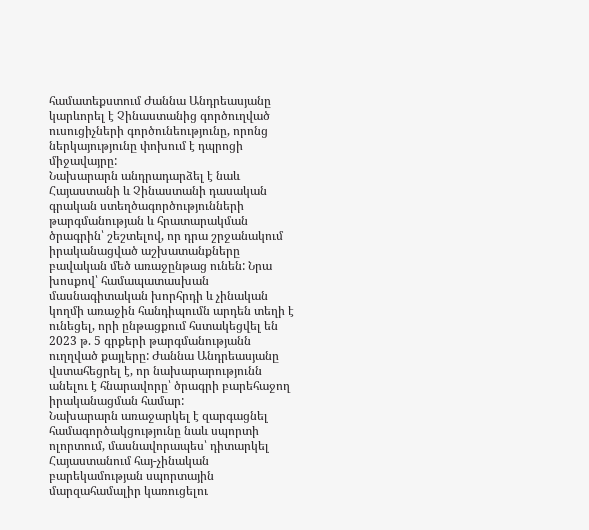համատեքստում Ժաննա Անդրեասյանը կարևորել է Չինաստանից գործուղված ուսուցիչների գործունեությունը, որոնց ներկայությունը փոխում է դպրոցի միջավայրը:
Նախարարն անդրադարձել է նաև Հայաստանի և Չինաստանի դասական գրական ստեղծագործությունների թարգմանության և հրատարակման ծրագրին՝ շեշտելով, որ դրա շրջանակում իրականացված աշխատանքները բավական մեծ առաջընթաց ունեն: Նրա խոսքով՝ համապատասխան մասնագիտական խորհրդի և չինական կողմի առաջին հանդիպումն արդեն տեղի է ունեցել, որի ընթացքում հստակեցվել են 2023 թ. 5 գրքերի թարգմանությանն ուղղված քայլերը: Ժաննա Անդրեասյանը վստահեցրել է, որ նախարարությունն անելու է հնարավորը՝ ծրագրի բարեհաջող իրականացման համար:
Նախարարն առաջարկել է զարգացնել համագործակցությունը նաև սպորտի ոլորտում, մասնավորապես՝ դիտարկել Հայաստանում հայ-չինական բարեկամության սպորտային մարզահամալիր կառուցելու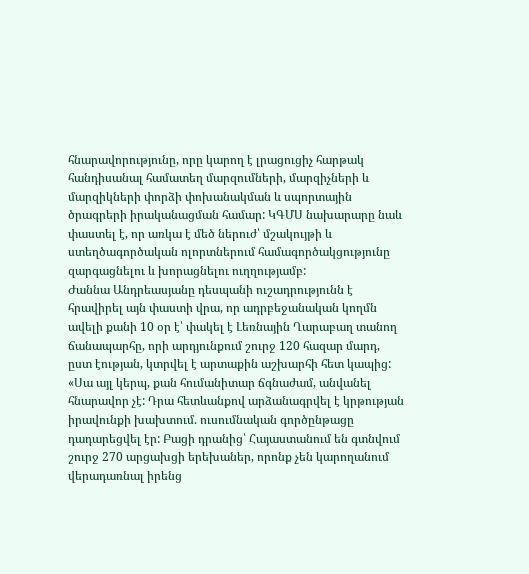հնարավորությունը, որը կարող է լրացուցիչ հարթակ հանդիսանալ համատեղ մարզումների, մարզիչների և մարզիկների փորձի փոխանակման և սպորտային ծրագրերի իրականացման համար: ԿԳՄՍ նախարարը նաև փաստել է, որ առկա է մեծ ներուժ՝ մշակույթի և ստեղծագործական ոլորտներում համագործակցությունը զարգացնելու և խորացնելու ուղղությամբ:
Ժաննա Անդրեասյանը դեսպանի ուշադրությունն է հրավիրել այն փաստի վրա, որ ադրբեջանական կողմն ավելի քանի 10 օր է՝ փակել է Լեռնային Ղարաբաղ տանող ճանապարհը, որի արդյունքում շուրջ 120 հազար մարդ, ըստ էության, կտրվել է արտաքին աշխարհի հետ կապից:
«Սա այլ կերպ, քան հումանիտար ճգնաժամ, անվանել հնարավոր չէ: Դրա հետևանքով արձանագրվել է կրթության իրավունքի խախտում. ուսումնական գործընթացը դադարեցվել էր: Բացի դրանից՝ Հայաստանում են գտնվում շուրջ 270 արցախցի երեխաներ, որոնք չեն կարողանում վերադառնալ իրենց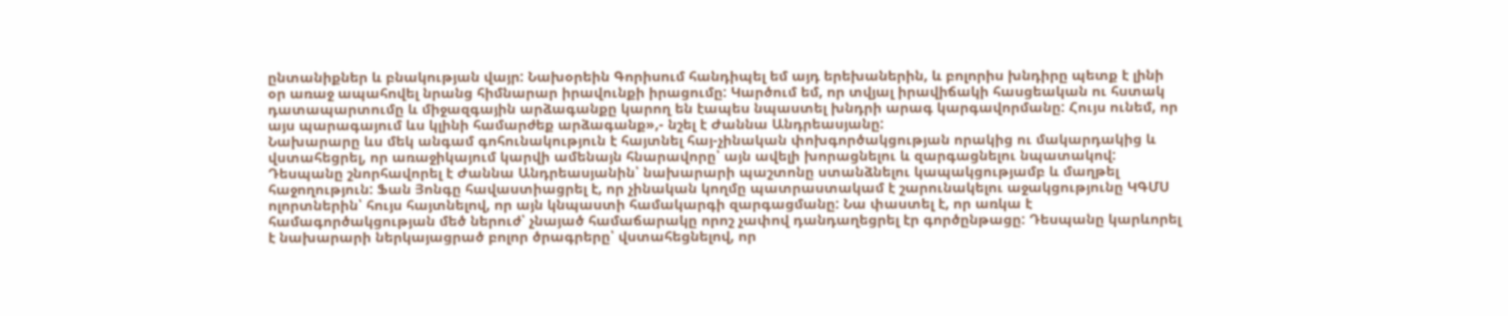ընտանիքներ և բնակության վայր: Նախօրեին Գորիսում հանդիպել եմ այդ երեխաներին, և բոլորիս խնդիրը պետք է լինի օր առաջ ապահովել նրանց հիմնարար իրավունքի իրացումը: Կարծում եմ, որ տվյալ իրավիճակի հասցեական ու հստակ դատապարտումը և միջազգային արձագանքը կարող են էապես նպաստել խնդրի արագ կարգավորմանը: Հույս ունեմ, որ այս պարագայում ևս կլինի համարժեք արձագանք»,- նշել է Ժաննա Անդրեասյանը:
Նախարարը ևս մեկ անգամ գոհունակություն է հայտնել հայ-չինական փոխգործակցության որակից ու մակարդակից և վստահեցրել, որ առաջիկայում կարվի ամենայն հնարավորը՝ այն ավելի խորացնելու և զարգացնելու նպատակով:
Դեսպանը շնորհավորել է Ժաննա Անդրեասյանին՝ նախարարի պաշտոնը ստանձնելու կապակցությամբ և մաղթել հաջողություն: Ֆան Յոնգը հավաստիացրել է, որ չինական կողմը պատրաստակամ է շարունակելու աջակցությունը ԿԳՄՍ ոլորտներին՝ հույս հայտնելով, որ այն կնպաստի համակարգի զարգացմանը: Նա փաստել է, որ առկա է համագործակցության մեծ ներուժ՝ չնայած համաճարակը որոշ չափով դանդաղեցրել էր գործընթացը: Դեսպանը կարևորել է նախարարի ներկայացրած բոլոր ծրագրերը՝ վստահեցնելով, որ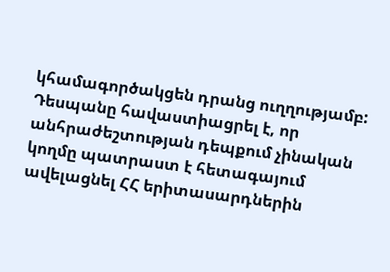կհամագործակցեն դրանց ուղղությամբ:
Դեսպանը հավաստիացրել է, որ անհրաժեշտության դեպքում չինական կողմը պատրաստ է հետագայում ավելացնել ՀՀ երիտասարդներին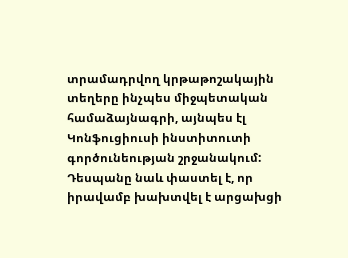տրամադրվող կրթաթոշակային տեղերը ինչպես միջպետական համաձայնագրի, այնպես էլ Կոնֆուցիուսի ինստիտուտի գործունեության շրջանակում:
Դեսպանը նաև փաստել է, որ իրավամբ խախտվել է արցախցի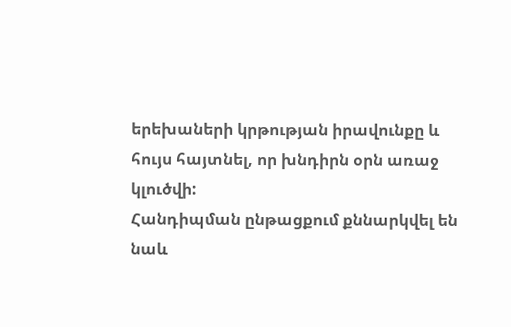երեխաների կրթության իրավունքը և հույս հայտնել, որ խնդիրն օրն առաջ կլուծվի:
Հանդիպման ընթացքում քննարկվել են նաև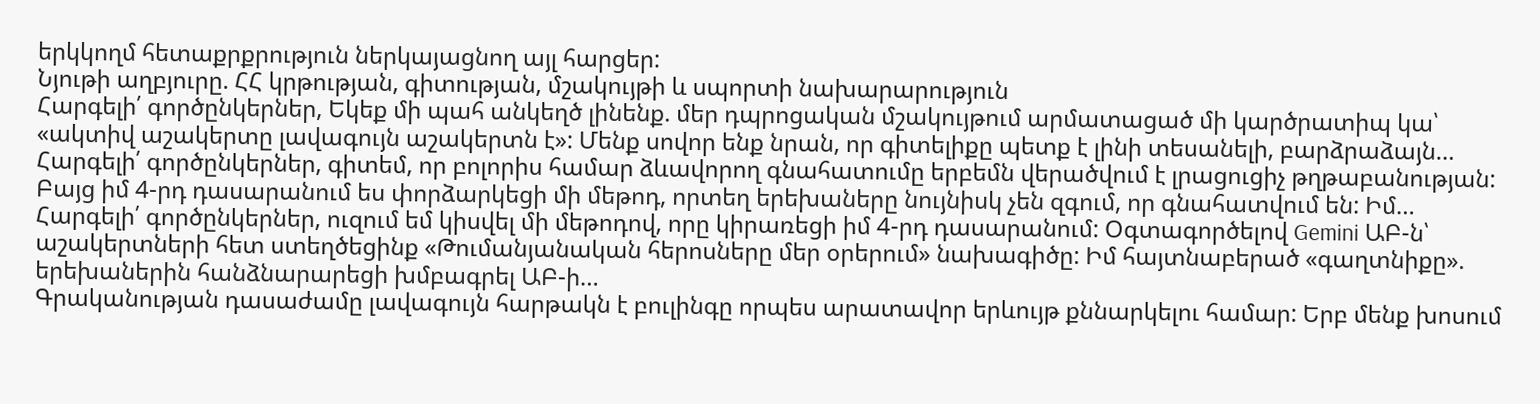երկկողմ հետաքրքրություն ներկայացնող այլ հարցեր:
Նյութի աղբյուրը. ՀՀ կրթության, գիտության, մշակույթի և սպորտի նախարարություն
Հարգելի՛ գործընկերներ, Եկեք մի պահ անկեղծ լինենք. մեր դպրոցական մշակույթում արմատացած մի կարծրատիպ կա՝ «ակտիվ աշակերտը լավագույն աշակերտն է»: Մենք սովոր ենք նրան, որ գիտելիքը պետք է լինի տեսանելի, բարձրաձայն…
Հարգելի՛ գործընկերներ, գիտեմ, որ բոլորիս համար ձևավորող գնահատումը երբեմն վերածվում է լրացուցիչ թղթաբանության: Բայց իմ 4-րդ դասարանում ես փորձարկեցի մի մեթոդ, որտեղ երեխաները նույնիսկ չեն զգում, որ գնահատվում են: Իմ…
Հարգելի՛ գործընկերներ, ուզում եմ կիսվել մի մեթոդով, որը կիրառեցի իմ 4-րդ դասարանում: Օգտագործելով Gemini ԱԲ-ն՝ աշակերտների հետ ստեղծեցինք «Թումանյանական հերոսները մեր օրերում» նախագիծը: Իմ հայտնաբերած «գաղտնիքը». երեխաներին հանձնարարեցի խմբագրել ԱԲ-ի…
Գրականության դասաժամը լավագույն հարթակն է բուլինգը որպես արատավոր երևույթ քննարկելու համար: Երբ մենք խոսում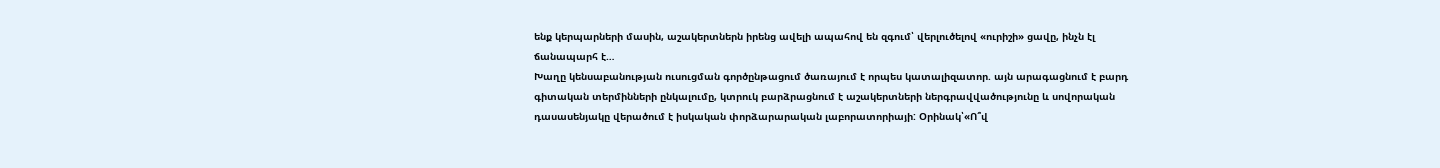ենք կերպարների մասին, աշակերտներն իրենց ավելի ապահով են զգում՝ վերլուծելով «ուրիշի» ցավը, ինչն էլ ճանապարհ է…
Խաղը կենսաբանության ուսուցման գործընթացում ծառայում է որպես կատալիզատոր. այն արագացնում է բարդ գիտական տերմինների ընկալումը, կտրուկ բարձրացնում է աշակերտների ներգրավվածությունը և սովորական դասասենյակը վերածում է իսկական փորձարարական լաբորատորիայի: Օրինակ՝«Ո՞վ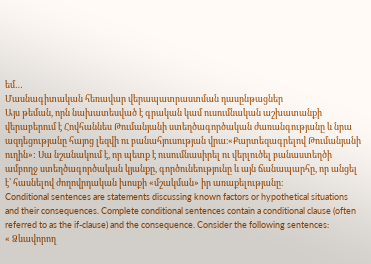եմ…
Մասնագիտական հեռավար վերապատրաստման դասընթացներ
Այս թեման, որն նախատեսված է գրական կամ ուսումնական աշխատանքի վերաբերում է Հովհաննես Թումանյանի ստեղծագործական ժառանգությանը և նրա ազդեցությանը հայոց լեզվի ու բանահյուսության վրա։«Քարտեզագրելով Թումանյանի ուղին»: Սա նշանակում է, որ պետք է ուսումնասիրել ու վերլուծել բանաստեղծի ամբողջ ստեղծագործական կյանքը, գործունեությունը և այն ճանապարհը, որ անցել է՝ հասնելով ժողովրդական խոսքի «մշակման» իր առաքելությանը։
Conditional sentences are statements discussing known factors or hypothetical situations and their consequences. Complete conditional sentences contain a conditional clause (often referred to as the if-clause) and the consequence. Consider the following sentences:
« Ձևավորող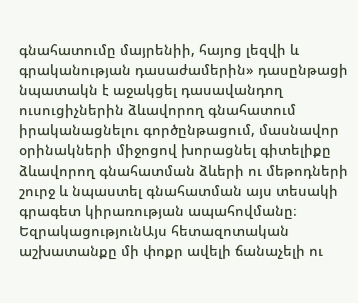գնահատումը մայրենիի, հայոց լեզվի և գրականության դասաժամերին» դասընթացի նպատակն է աջակցել դասավանդող ուսուցիչներին ձևավորող գնահատում իրականացնելու գործընթացում, մասնավոր օրինակների միջոցով խորացնել գիտելիքը ձևավորող գնահատման ձևերի ու մեթոդների շուրջ և նպաստել գնահատման այս տեսակի գրագետ կիրառության ապահովմանը։
ԵզրակացությունԱյս հետազոտական աշխատանքը մի փոքր ավելի ճանաչելի ու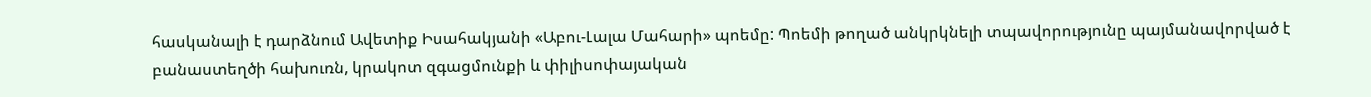հասկանալի է դարձնում Ավետիք Իսահակյանի «Աբու-Լալա Մահարի» պոեմը: Պոեմի թողած անկրկնելի տպավորությունը պայմանավորված է բանաստեղծի հախուռն, կրակոտ զգացմունքի և փիլիսոփայական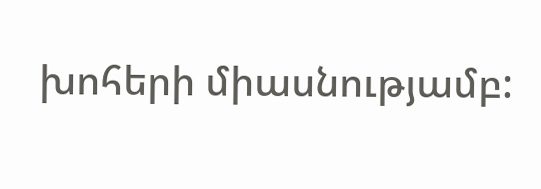խոհերի միասնությամբ: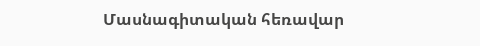Մասնագիտական հեռավար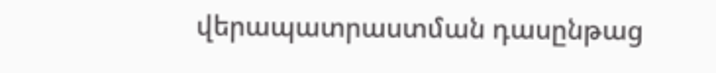վերապատրաստման դասընթաց